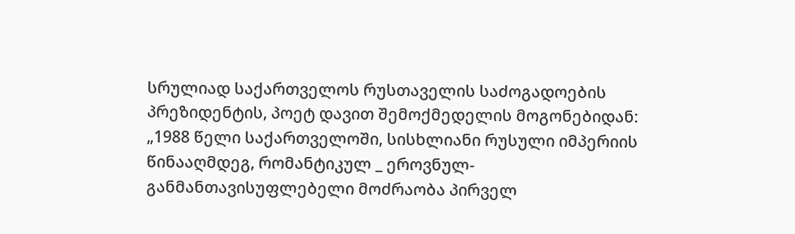სრულიად საქართველოს რუსთაველის საძოგადოების პრეზიდენტის, პოეტ დავით შემოქმედელის მოგონებიდან:
„1988 წელი საქართველოში, სისხლიანი რუსული იმპერიის წინააღმდეგ, რომანტიკულ _ ეროვნულ-განმანთავისუფლებელი მოძრაობა პირველ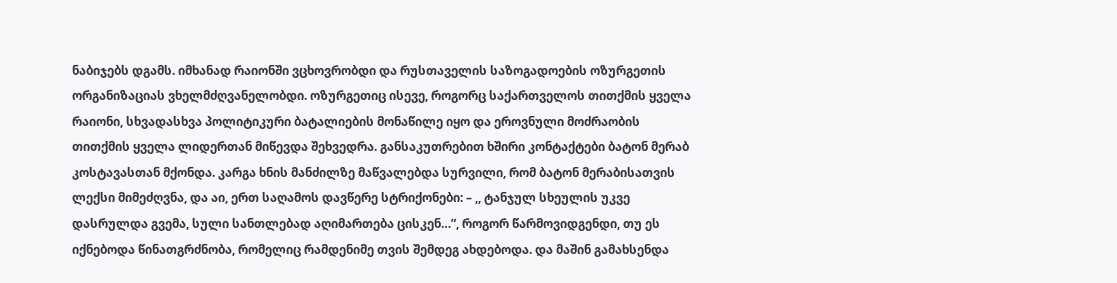ნაბიჯებს დგამს. იმხანად რაიონში ვცხოვრობდი და რუსთაველის საზოგადოების ოზურგეთის ორგანიზაციას ვხელმძღვანელობდი. ოზურგეთიც ისევე, როგორც საქართველოს თითქმის ყველა რაიონი, სხვადასხვა პოლიტიკური ბატალიების მონაწილე იყო და ეროვნული მოძრაობის თითქმის ყველა ლიდერთან მიწევდა შეხვედრა. განსაკუთრებით ხშირი კონტაქტები ბატონ მერაბ კოსტავასთან მქონდა. კარგა ხნის მანძილზე მაწვალებდა სურვილი, რომ ბატონ მერაბისათვის ლექსი მიმეძღვნა, და აი, ერთ საღამოს დავწერე სტრიქონები: – ,, ტანჯულ სხეულის უკვე დასრულდა გვემა, სული სანთლებად აღიმართება ცისკენ…”, როგორ წარმოვიდგენდი, თუ ეს იქნებოდა წინათგრძნობა, რომელიც რამდენიმე თვის შემდეგ ახდებოდა. და მაშინ გამახსენდა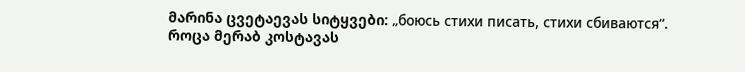მარინა ცვეტაევას სიტყვები: „боюсь стихи писать, стихи сбиваются“.
როცა მერაბ კოსტავას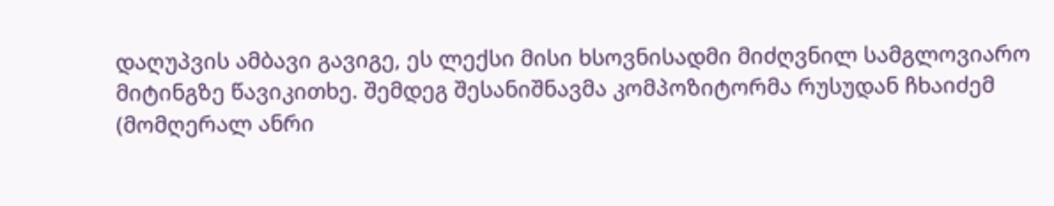დაღუპვის ამბავი გავიგე, ეს ლექსი მისი ხსოვნისადმი მიძღვნილ სამგლოვიარო მიტინგზე წავიკითხე. შემდეგ შესანიშნავმა კომპოზიტორმა რუსუდან ჩხაიძემ (მომღერალ ანრი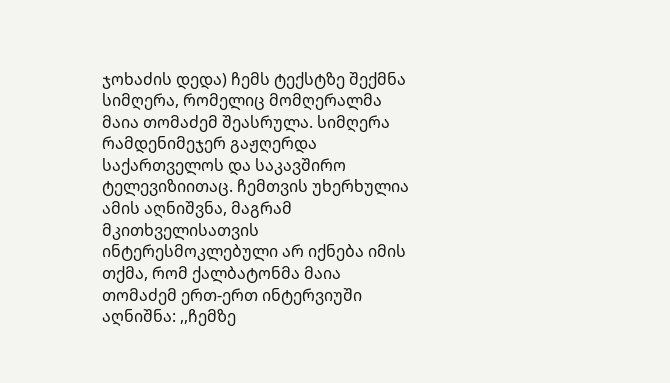ჯოხაძის დედა) ჩემს ტექსტზე შექმნა სიმღერა, რომელიც მომღერალმა მაია თომაძემ შეასრულა. სიმღერა რამდენიმეჯერ გაჟღერდა საქართველოს და საკავშირო ტელევიზიითაც. ჩემთვის უხერხულია ამის აღნიშვნა, მაგრამ მკითხველისათვის ინტერესმოკლებული არ იქნება იმის თქმა, რომ ქალბატონმა მაია თომაძემ ერთ-ერთ ინტერვიუში აღნიშნა: ,,ჩემზე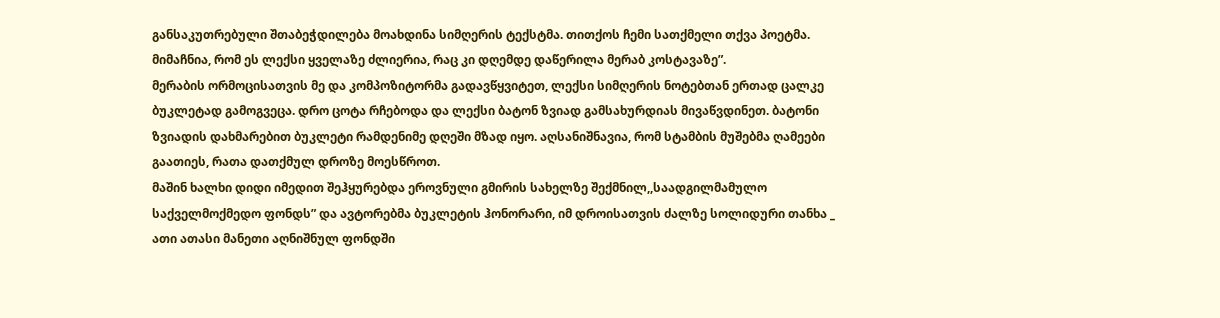განსაკუთრებული შთაბეჭდილება მოახდინა სიმღერის ტექსტმა. თითქოს ჩემი სათქმელი თქვა პოეტმა. მიმაჩნია, რომ ეს ლექსი ყველაზე ძლიერია, რაც კი დღემდე დაწერილა მერაბ კოსტავაზე”.
მერაბის ორმოცისათვის მე და კომპოზიტორმა გადავწყვიტეთ, ლექსი სიმღერის ნოტებთან ერთად ცალკე ბუკლეტად გამოგვეცა. დრო ცოტა რჩებოდა და ლექსი ბატონ ზვიად გამსახურდიას მივაწვდინეთ. ბატონი ზვიადის დახმარებით ბუკლეტი რამდენიმე დღეში მზად იყო. აღსანიშნავია, რომ სტამბის მუშებმა ღამეები გაათიეს, რათა დათქმულ დროზე მოესწროთ.
მაშინ ხალხი დიდი იმედით შეჰყურებდა ეროვნული გმირის სახელზე შექმნილ,,საადგილმამულო საქველმოქმედო ფონდს” და ავტორებმა ბუკლეტის ჰონორარი, იმ დროისათვის ძალზე სოლიდური თანხა _ ათი ათასი მანეთი აღნიშნულ ფონდში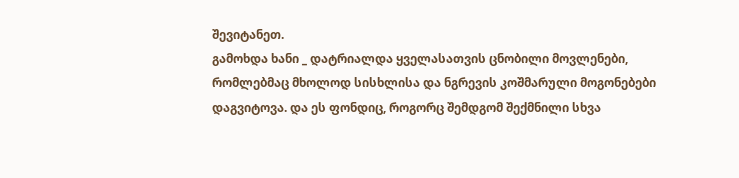შევიტანეთ.
გამოხდა ხანი _ დატრიალდა ყველასათვის ცნობილი მოვლენები, რომლებმაც მხოლოდ სისხლისა და ნგრევის კოშმარული მოგონებები დაგვიტოვა. და ეს ფონდიც, როგორც შემდგომ შექმნილი სხვა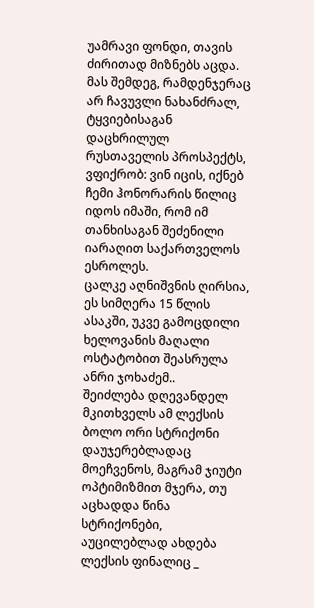უამრავი ფონდი, თავის ძირითად მიზნებს აცდა. მას შემდეგ, რამდენჯერაც არ ჩავუვლი ნახანძრალ, ტყვიებისაგან დაცხრილულ რუსთაველის პროსპექტს, ვფიქრობ: ვინ იცის, იქნებ ჩემი ჰონორარის წილიც იდოს იმაში, რომ იმ თანხისაგან შეძენილი იარაღით საქართველოს ესროლეს.
ცალკე აღნიშვნის ღირსია, ეს სიმღერა 15 წლის ასაკში, უკვე გამოცდილი ხელოვანის მაღალი ოსტატობით შეასრულა ანრი ჯოხაძემ..
შეიძლება დღევანდელ მკითხველს ამ ლექსის ბოლო ორი სტრიქონი დაუჯერებლადაც მოეჩვენოს, მაგრამ ჯიუტი ოპტიმიზმით მჯერა, თუ აცხადდა წინა სტრიქონები, აუცილებლად ახდება ლექსის ფინალიც _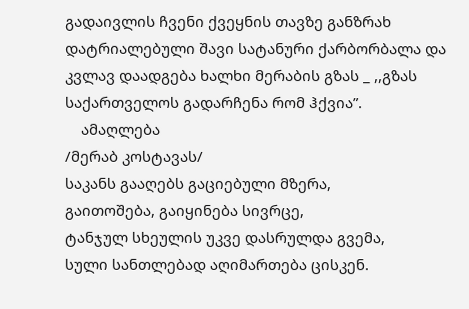გადაივლის ჩვენი ქვეყნის თავზე განზრახ დატრიალებული შავი სატანური ქარბორბალა და კვლავ დაადგება ხალხი მერაბის გზას _ ,,გზას საქართველოს გადარჩენა რომ ჰქვია”.
    ამაღლება
/მერაბ კოსტავას/
საკანს გააღებს გაციებული მზერა,
გაითოშება, გაიყინება სივრცე,
ტანჯულ სხეულის უკვე დასრულდა გვემა,
სული სანთლებად აღიმართება ცისკენ.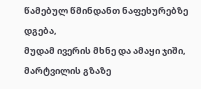წამებულ წმინდანთ ნაფეხურებზე დგება,
მუდამ ივერის მხნე და ამაყი ჯიში,
მარტვილის გზაზე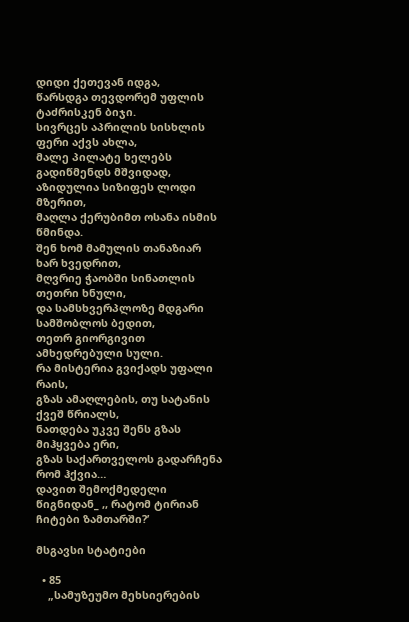დიდი ქეთევან იდგა,
წარსდგა თევდორემ უფლის ტაძრისკენ ბიჯი.
სივრცეს აპრილის სისხლის ფერი აქვს ახლა,
მალე პილატე ხელებს გადიწმენდს მშვიდად,
აზიდულია სიზიფეს ლოდი მზერით,
მაღლა ქერუბიმთ ოსანა ისმის წმინდა.
შენ ხომ მამულის თანაზიარ ხარ ხვედრით,
მღვრიე ჭაობში სინათლის თეთრი ხნული,
და სამსხვერპლოზე მდგარი სამშობლოს ბედით,
თეთრ გიორგივით ამხედრებული სული.
რა მისტერია გვიქადს უფალი რაის,
გზას ამაღლების, თუ სატანის ქვეშ წრიალს,
ნათდება უკვე შენს გზას მიჰყვება ერი,
გზას საქართველოს გადარჩენა რომ ჰქვია…
დავით შემოქმედელი
წიგნიდან_ ,, რატომ ტირიან ჩიტები ზამთარში?’

მსგავსი სტატიები

  • 85
    „სამუზეუმო მეხსიერების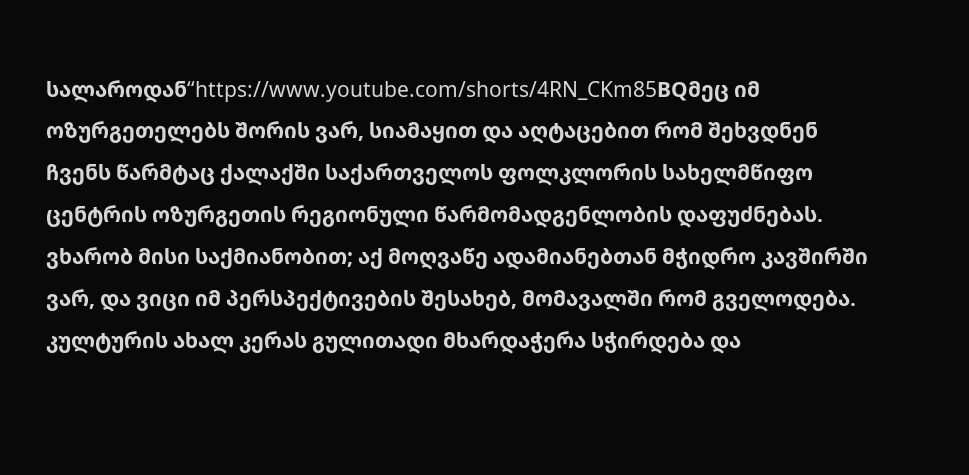სალაროდან“https://www.youtube.com/shorts/4RN_CKm85BQმეც იმ ოზურგეთელებს შორის ვარ, სიამაყით და აღტაცებით რომ შეხვდნენ ჩვენს წარმტაც ქალაქში საქართველოს ფოლკლორის სახელმწიფო ცენტრის ოზურგეთის რეგიონული წარმომადგენლობის დაფუძნებას. ვხარობ მისი საქმიანობით; აქ მოღვაწე ადამიანებთან მჭიდრო კავშირში ვარ, და ვიცი იმ პერსპექტივების შესახებ, მომავალში რომ გველოდება. კულტურის ახალ კერას გულითადი მხარდაჭერა სჭირდება და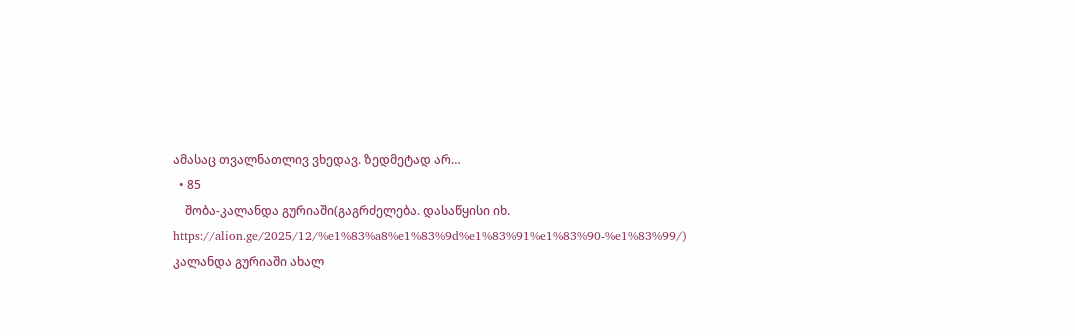ამასაც თვალნათლივ ვხედავ. ზედმეტად არ…
  • 85
    შობა-კალანდა გურიაში(გაგრძელება. დასაწყისი იხ.  https://alion.ge/2025/12/%e1%83%a8%e1%83%9d%e1%83%91%e1%83%90-%e1%83%99/)                                            კალანდა გურიაში ახალ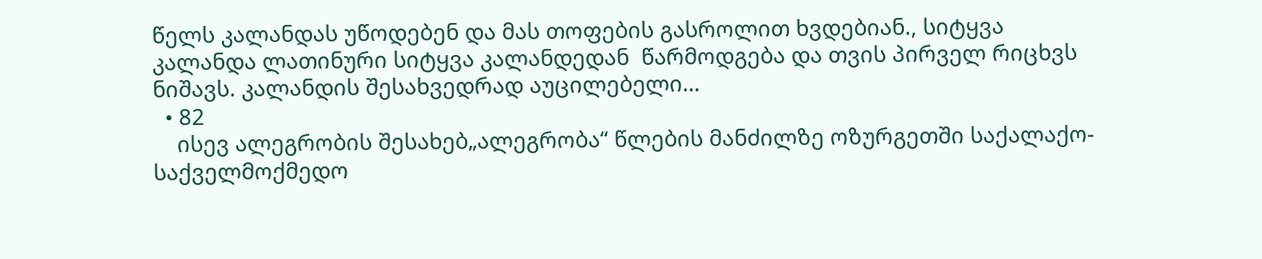წელს კალანდას უწოდებენ და მას თოფების გასროლით ხვდებიან., სიტყვა  კალანდა ლათინური სიტყვა კალანდედან  წარმოდგება და თვის პირველ რიცხვს ნიშავს. კალანდის შესახვედრად აუცილებელი…
  • 82
    ისევ ალეგრობის შესახებ„ალეგრობა“ წლების მანძილზე ოზურგეთში საქალაქო-საქველმოქმედო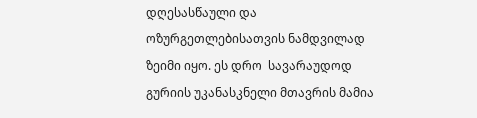დღესასწაული და ოზურგეთლებისათვის ნამდვილად ზეიმი იყო. ეს დრო  სავარაუდოდ გურიის უკანასკნელი მთავრის მამია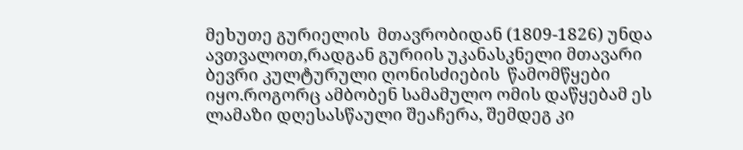მეხუთე გურიელის  მთავრობიდან (1809-1826) უნდა ავთვალოთ,რადგან გურიის უკანასკნელი მთავარი  ბევრი კულტურული ღონისძიების  წამომწყები იყო.როგორც ამბობენ სამამულო ომის დაწყებამ ეს ლამაზი დღესასწაული შეაჩერა, შემდეგ კი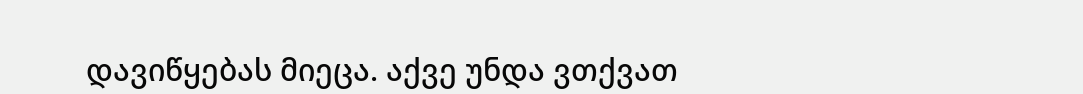დავიწყებას მიეცა. აქვე უნდა ვთქვათ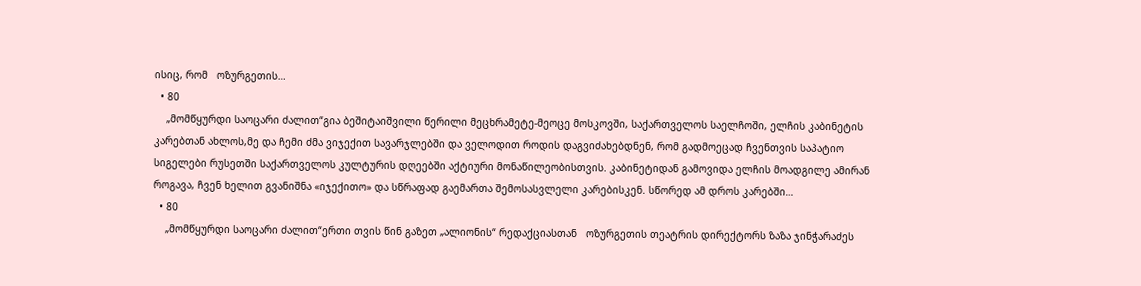ისიც, რომ   ოზურგეთის…
  • 80
    „მომწყურდი საოცარი ძალით“გია ბეშიტაიშვილი წერილი მეცხრამეტე-მეოცე მოსკოვში, საქართველოს საელჩოში, ელჩის კაბინეტის კარებთან ახლოს,მე და ჩემი ძმა ვიჯექით სავარჯლებში და ველოდით როდის დაგვიძახებდნენ, რომ გადმოეცად ჩვენთვის საპატიო სიგელები რუსეთში საქართველოს კულტურის დღეებში აქტიური მონაწილეობისთვის. კაბინეტიდან გამოვიდა ელჩის მოადგილე ამირან როგავა, ჩვენ ხელით გვანიშნა «იჯექითო» და სწრაფად გაემართა შემოსასვლელი კარებისკენ. სწორედ ამ დროს კარებში…
  • 80
    „მომწყურდი საოცარი ძალით“ერთი თვის წინ გაზეთ „ალიონის“ რედაქციასთან   ოზურგეთის თეატრის დირექტორს ზაზა ჯინჭარაძეს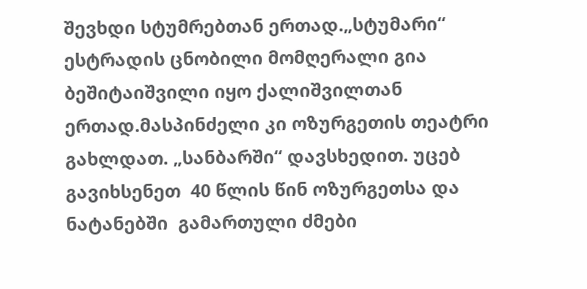შევხდი სტუმრებთან ერთად.„სტუმარი“  ესტრადის ცნობილი მომღერალი გია ბეშიტაიშვილი იყო ქალიშვილთან ერთად.მასპინძელი კი ოზურგეთის თეატრი გახლდათ. „სანბარში“ დავსხედით. უცებ გავიხსენეთ  40 წლის წინ ოზურგეთსა და  ნატანებში  გამართული ძმები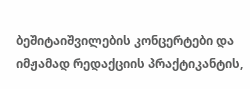ბეშიტაიშვილების კონცერტები და იმჟამად რედაქციის პრაქტიკანტის,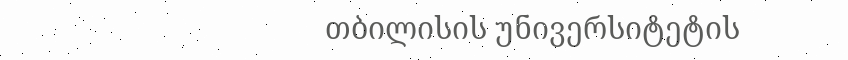თბილისის უნივერსიტეტის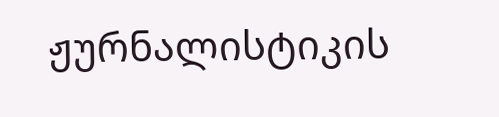ჟურნალისტიკის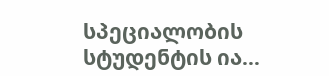სპეციალობის სტუდენტის ია…